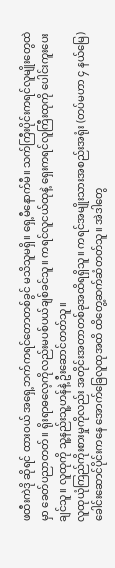ဖထီးကဲဒို ဆိုရင် ထားဝယ် အရှေ့ဘက်ကရင်တောတစ်ခွင် မသိသူမရှိ။ ရှေ့မီနောက်မီ။ သက်ကြီးပိုင်းကရင်လူမျိုးတွေထဲမှာ ခေတ်ပညာတတ်။ ရိုးရာဓလေ့ကိုလည်းမပစ်ပယ်ချစ်ခင်သူ။ ကရင်လူငယ်ထုနဲ့ ရှေးကရင်လူကြီးထုကို ပေါင်းကူးပေးချင်သူ။ လူထုကို သူ့နည်းသူ့ဟန်နဲ့ ဦးဆောင်တတ်သူ။
လူထုယုံကြည်ကိုးစားမှုကိုလည်း အတိုင်းအတာတစ်ခုအထိရရှိသူ။ ကရင်အမျိုးသားအစည်းအရုံး (တပ်မဟာ ၄ နယ်မြေ) ခေါင်းဆောင်ပိုင်းကနေ အောက်ခြေလူထုအထိ ထိတွေ့ဆက်ဆံတတ်သူ။ အဲဒါတွေ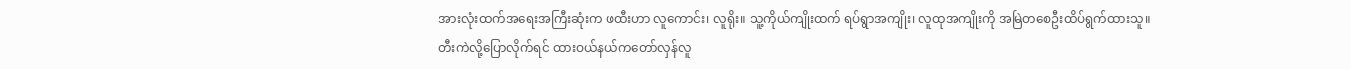အားလုံးထက်အရေးအကြီးဆုံးက ဖထီးဟာ လူကောင်း၊ လူရိုး။ သူ့ကိုယ်ကျိုးထက် ရပ်ရွာအကျိုး၊ လူထုအကျိုးကို အမြဲတစေဦးထိပ်ရွက်ထားသူ။
တီးကဲလို့ပြောလိုက်ရင် ထားဝယ်နယ်ကတော်လှန်လူ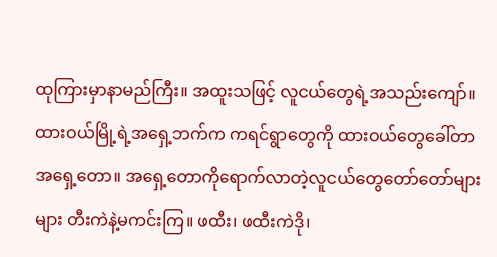ထုကြားမှာနာမည်ကြီး။ အထူးသဖြင့် လူငယ်တွေရဲ့အသည်းကျော်။ ထားဝယ်မြို့ရဲ့အရှေ့ဘက်က ကရင်ရွာတွေကို ထားဝယ်တွေခေါ်တာ အရှေ့တော။ အရှေ့တောကိုရောက်လာတဲ့လူငယ်တွေတော်တော်များများ တီးကဲနဲ့မကင်းကြ။ ဖထီး၊ ဖထီးကဲဒို၊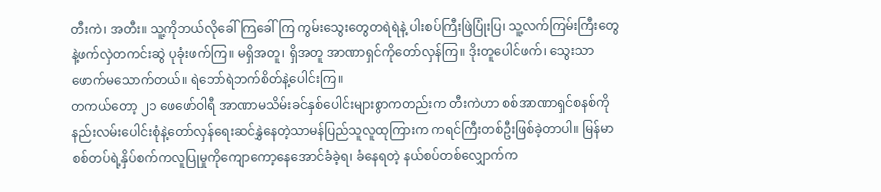တီးကဲ၊ အတီး။ သူ့ကိုဘယ်လိုခေါ်ကြခေါ်ကြ ကွမ်းသွေးတွေတရဲရဲနဲ့ ပါးစပ်ကြီးဖြဲပြုံးပြ၊ သူ့လက်ကြမ်းကြီးတွေနဲ့ဖက်လှဲတကင်းဆွဲ ပုခုံးဖက်ကြ။ မရှိအတူ၊ ရှိအတူ အာဏာရှင်ကိုတော်လှန်ကြ။ ဒိုးတူပေါင်ဖက်၊ သွေးသာဖောက်မသောက်တယ်။ ရဲဘော်ရဲဘက်စိတ်နဲ့ပေါင်းကြ။
တကယ်တော့ ၂၁ ဖေဖော်ဝါရီ အာဏာမသိမ်းခင်နှစ်ပေါင်းများစွာကတည်းက တီးကဲဟာ စစ်အာဏာရှင်စနစ်ကိုနည်းလမ်းပေါင်းစုံနဲ့တော်လှန်ရေးဆင်နွှဲနေတဲ့သာမန်ပြည်သူလူထုကြားက ကရင်ကြီးတစ်ဦးဖြစ်ခဲ့တာပါ။ မြန်မာစစ်တပ်ရဲ့နှိပ်စက်ကလူပြုမှုကိုကျောကော့နေအောင်ခံခဲ့ရ၊ ခံနေရတဲ့ နယ်စပ်တစ်လျှောက်က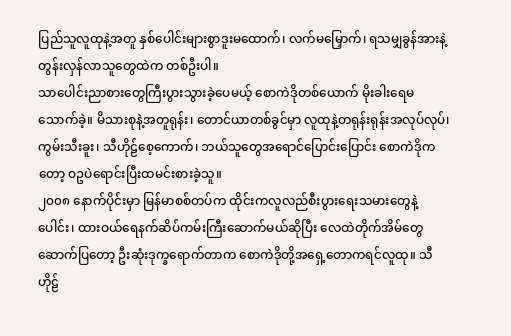ပြည်သူလူထုနဲ့အတူ နှစ်ပေါင်းများစွာဒူးမထောက်၊ လက်မမြှောက်၊ ရသမျှခွန်အားနဲ့ တွန်းလှန်လာသူတွေထဲက တစ်ဦးပါ။
သာပေါင်းညာစားတွေကြီးပွားသွားခဲ့ပေမယ့် စောကဲဒိုတစ်ယောက် မိုးခါးရေမသောက်ခဲ့။ မိသားစုနဲ့အတူရုန်း၊ တောင်ယာတစ်ခွင်မှာ လူထုနဲ့တရုန်းရုန်းအလုပ်လုပ်၊ ကွမ်းသီးခူး၊ သီဟိုဠ်စေ့ကောက်၊ ဘယ်သူတွေအရောင်ပြောင်းပြောင်း စောကဲဒိုကတော့ ဝဥပဲရောင်းပြီးထမင်းစားခဲ့သူ။
၂၀၀၈ နောက်ပိုင်းမှာ မြန်မာစစ်တပ်က ထိုင်းကလူလည်စီးပွားရေးသမားတွေနဲ့ပေါင်း၊ ထားဝယ်ရေနက်ဆိပ်ကမ်းကြီးဆောက်မယ်ဆိုပြီး လေထဲတိုက်အိမ်တွေဆောက်ပြတော့ ဦးဆုံးဒုက္ခရောက်တာက စောကဲဒိုတို့အရှေ့တောကရင်လူထု။ သီဟိုဠ်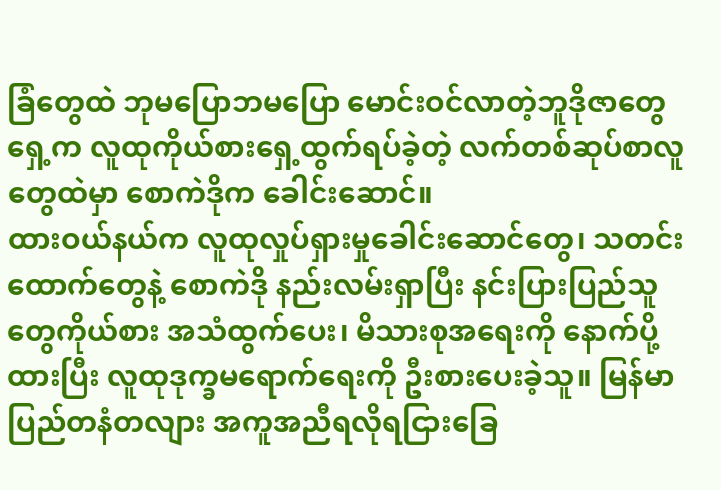ခြံတွေထဲ ဘုမပြောဘမပြော မောင်းဝင်လာတဲ့ဘူဒိုဇာတွေရှေ့က လူထုကိုယ်စားရှေ့ထွက်ရပ်ခဲ့တဲ့ လက်တစ်ဆုပ်စာလူတွေထဲမှာ စောကဲဒိုက ခေါင်းဆောင်။
ထားဝယ်နယ်က လူထုလှုပ်ရှားမှုခေါင်းဆောင်တွေ၊ သတင်းထောက်တွေနဲ့ စောကဲဒို နည်းလမ်းရှာပြီး နင်းပြားပြည်သူတွေကိုယ်စား အသံထွက်ပေး၊ မိသားစုအရေးကို နောက်ပို့ထားပြီး လူထုဒုက္ခမရောက်ရေးကို ဦးစားပေးခဲ့သူ။ မြန်မာပြည်တနံတလျား အကူအညီရလိုရငြားခြေ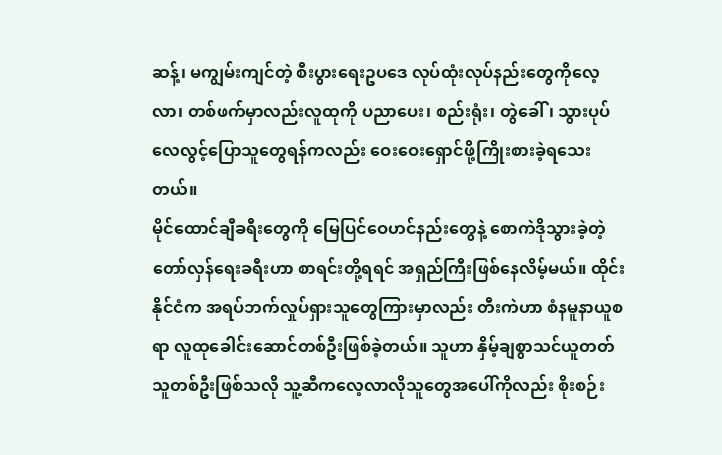ဆန့်၊ မကျွမ်းကျင်တဲ့ စီးပွားရေးဥပဒေ လုပ်ထုံးလုပ်နည်းတွေကိုလေ့လာ၊ တစ်ဖက်မှာလည်းလူထုကို ပညာပေး၊ စည်းရုံး၊ တွဲခေါ်၊ သွားပုပ်လေလွင့်ပြောသူတွေရန်ကလည်း ဝေးဝေးရှောင်ဖို့ကြိုးစားခဲ့ရသေးတယ်။
မိုင်ထောင်ချီခရီးတွေကို မြေပြင်ဝေဟင်နည်းတွေနဲ့ စောကဲဒိုသွားခဲ့တဲ့ တော်လှန်ရေးခရီးဟာ စာရင်းတို့ရရင် အရှည်ကြီးဖြစ်နေလိမ့်မယ်။ ထိုင်းနိုင်ငံက အရပ်ဘက်လှုပ်ရှားသူတွေကြားမှာလည်း တီးကဲဟာ စံနမူနာယူစရာ လူထုခေါင်းဆောင်တစ်ဦးဖြစ်ခဲ့တယ်။ သူဟာ နှိမ့်ချစွာသင်ယူတတ်သူတစ်ဦးဖြစ်သလို သူ့ဆီကလေ့လာလိုသူတွေအပေါ်ကိုလည်း စိုးစဉ်း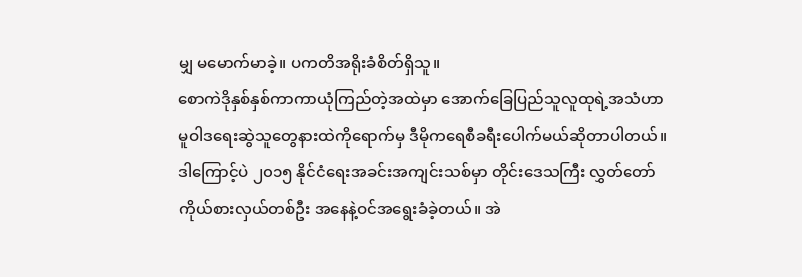မျှ မမောက်မာခဲ့။ ပကတိအရိုးခံစိတ်ရှိသူ။
စောကဲဒိုနှစ်နှစ်ကာကာယုံကြည်တဲ့အထဲမှာ အောက်ခြေပြည်သူလူထုရဲ့အသံဟာ မူဝါဒရေးဆွဲသူတွေနားထဲကိုရောက်မှ ဒီမိုကရေစီခရီးပေါက်မယ်ဆိုတာပါတယ်။ ဒါကြောင့်ပဲ ၂၀၁၅ နိုင်ငံရေးအခင်းအကျင်းသစ်မှာ တိုင်းဒေသကြီး လွှတ်တော်ကိုယ်စားလှယ်တစ်ဦး အနေနဲ့ဝင်အရွေးခံခဲ့တယ်။ အဲ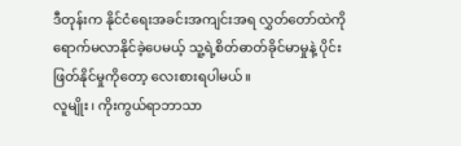ဒီတုန်းက နိုင်ငံရေးအခင်းအကျင်းအရ လွှတ်တော်ထဲကိုရောက်မလာနိုင်ခဲ့ပေမယ့် သူ့ရဲ့စိတ်ဓာတ်ခိုင်မာမှုနဲ့ ပိုင်းဖြတ်နိုင်မှုကိုတော့ လေးစားရပါမယ်။
လူမျိုး၊ ကိုးကွယ်ရာဘာသာ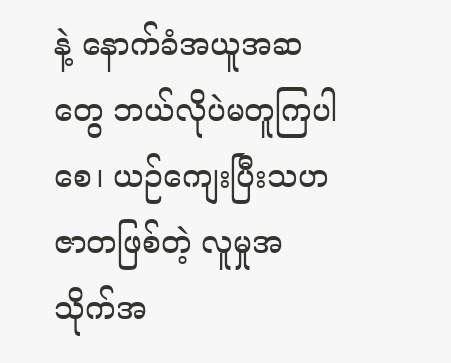နဲ့ နောက်ခံအယူအဆတွေ ဘယ်လိုပဲမတူကြပါစေ၊ ယဉ်ကျေးပြီးသဟဇာတဖြစ်တဲ့ လူမှုအသိုက်အ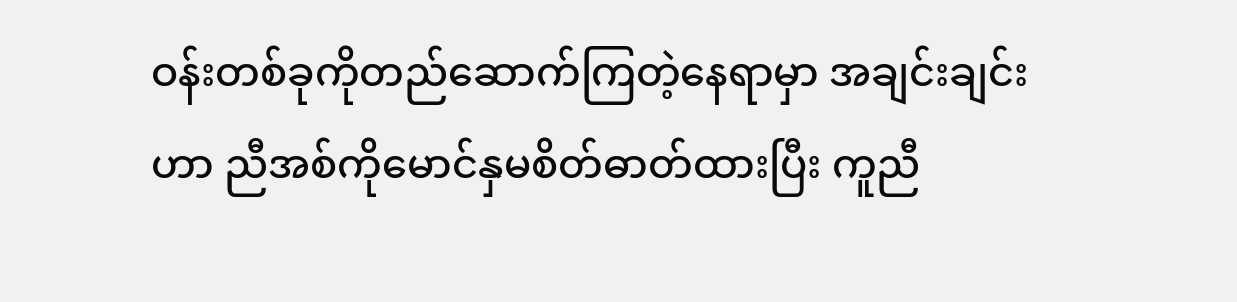ဝန်းတစ်ခုကိုတည်ဆောက်ကြတဲ့နေရာမှာ အချင်းချင်းဟာ ညီအစ်ကိုမောင်နှမစိတ်ဓာတ်ထားပြီး ကူညီ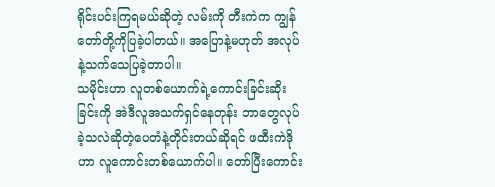ရိုင်းပင်းကြရမယ်ဆိုတဲ့ လမ်းကို တီးကဲက ကျွန်တော်တို့ကိုပြခဲ့ပါတယ်။ အပြောနဲ့မဟုတ် အလုပ်နဲ့သက်သေပြခဲ့တာပါ။
သမိုင်းဟာ လူတစ်ယောက်ရဲ့ကောင်းခြင်းဆိုးခြင်းကို အဲဒီလူအသက်ရှင်နေတုန်း ဘာတွေလုပ်ခဲ့သလဲဆိုတဲ့ပေတံနဲ့တိုင်းတယ်ဆိုရင် ဖထီးကဲဒိုဟာ လူကောင်းတစ်ယောက်ပါ။ တော်ပြီးကောင်း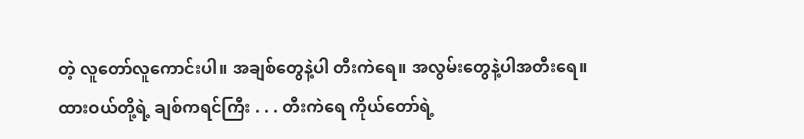တဲ့ လူတော်လူကောင်းပါ။ အချစ်တွေနဲ့ပါ တီးကဲရေ။ အလွမ်းတွေနဲ့ပါအတီးရေ။ ထားဝယ်တို့ရဲ့ ချစ်ကရင်ကြီး . . . တီးကဲရေ ကိုယ်တော်ရဲ့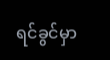ရင်ခွင်မှာ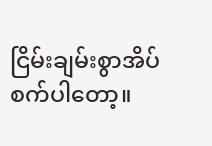ငြိမ်းချမ်းစွာအိပ်စက်ပါတော့။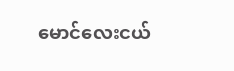မောင်လေးငယ်